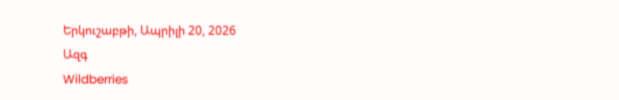Երկուշաբթի, Ապրիլի 20, 2026
Ազգ
Wildberries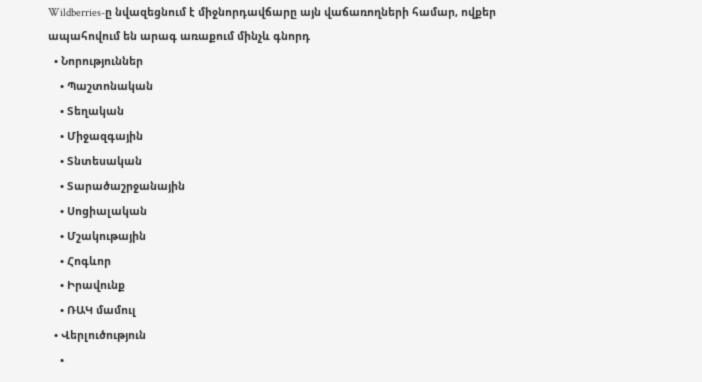Wildberries-ը նվազեցնում է միջնորդավճարը այն վաճառողների համար, ովքեր ապահովում են արագ առաքում մինչև գնորդ
  • Նորություններ
    • Պաշտոնական
    • Տեղական
    • Միջազգային
    • Տնտեսական
    • Տարածաշրջանային
    • Սոցիալական
    • Մշակութային
    • Հոգևոր
    • Իրավունք
    • ՌԱԿ մամուլ
  • Վերլուծություն
    •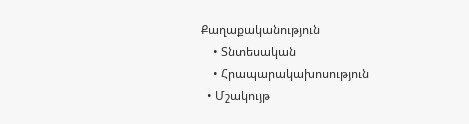Քաղաքականություն
    • Տնտեսական
    • Հրապարակախոսություն
  • Մշակույթ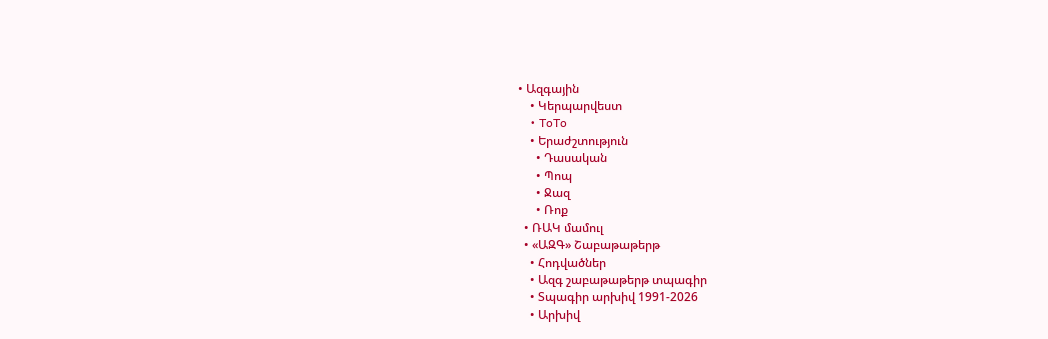• Ազգային
    • Կերպարվեստ
    • ToTo
    • Երաժշտություն
      • Դասական
      • Պոպ
      • Ջազ
      • Ռոք
  • ՌԱԿ մամուլ
  • «ԱԶԳ» Շաբաթաթերթ
    • Հոդվածներ
    • Ազգ շաբաթաթերթ տպագիր
    • Տպագիր արխիվ 1991-2026
    • Արխիվ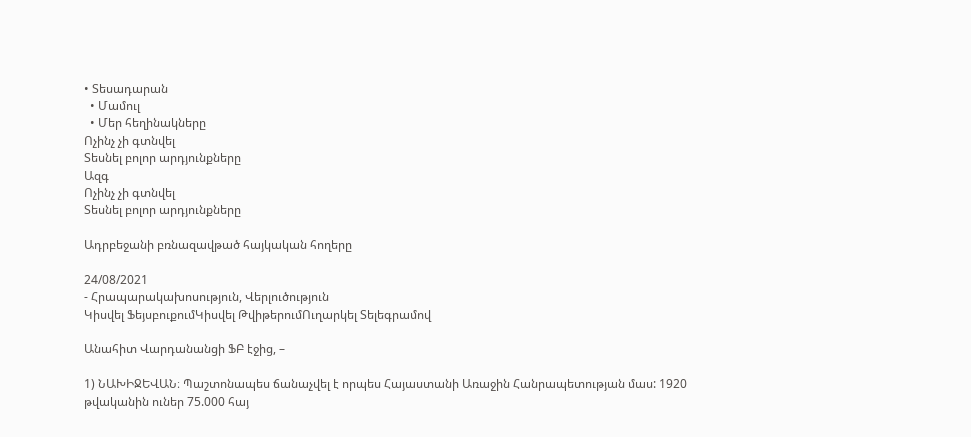• Տեսադարան
  • Մամուլ
  • Մեր հեղինակները
Ոչինչ չի գտնվել
Տեսնել բոլոր արդյունքները
Ազգ
Ոչինչ չի գտնվել
Տեսնել բոլոր արդյունքները

Ադրբեջանի բռնազավթած հայկական հողերը

24/08/2021
- Հրապարակախոսություն, Վերլուծություն
Կիսվել ՖեյսբուքումԿիսվել ԹվիթերումՈւղարկել Տելեգրամով

Անահիտ Վարդանանցի ՖԲ էջից, –

1) ՆԱԽԻՋԵՎԱՆ։ Պաշտոնապես ճանաչվել է որպես Հայաստանի Առաջին Հանրապետության մաս: 1920 թվականին ուներ 75.000 հայ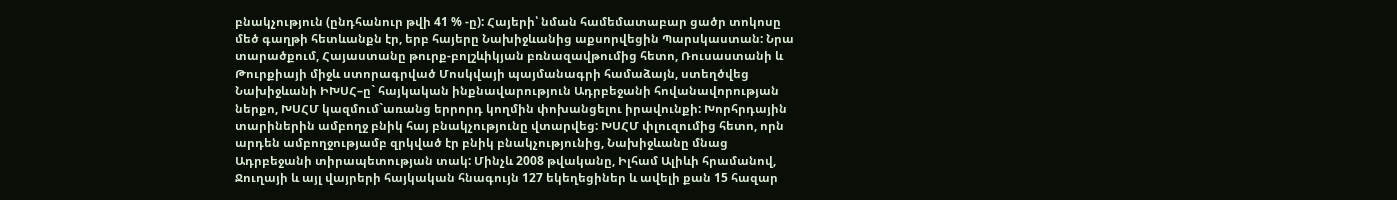բնակչություն (ընդհանուր թվի 41 % -ը): Հայերի՝ նման համեմատաբար ցածր տոկոսը մեծ գաղթի հետևանքն էր, երբ հայերը Նախիջևանից աքսորվեցին Պարսկաստան: Նրա տարածքում, Հայաստանը թուրք-բոլշևիկյան բռնազավթումից հետո, Ռուսաստանի և Թուրքիայի միջև ստորագրված Մոսկվայի պայմանագրի համաձայն, ստեղծվեց Նախիջևանի ԻԽՍՀ–ը` հայկական ինքնավարություն Ադրբեջանի հովանավորության ներքո, ԽՍՀՄ կազմում`առանց երրորդ կողմին փոխանցելու իրավունքի: Խորհրդային տարիներին ամբողջ բնիկ հայ բնակչությունը վտարվեց: ԽՍՀՄ փլուզումից հետո, որն արդեն ամբողջությամբ զրկված էր բնիկ բնակչությունից, Նախիջևանը մնաց Ադրբեջանի տիրապետության տակ: Մինչև 2008 թվականը, Իլհամ Ալիևի հրամանով, Ջուղայի և այլ վայրերի հայկական հնագույն 127 եկեղեցիներ և ավելի քան 15 հազար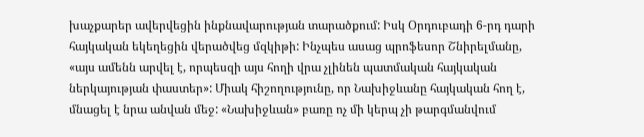խաչքարեր ավերվեցին ինքնավարության տարածքում: Իսկ Օրդուբադի 6-րդ դարի հայկական եկեղեցին վերածվեց մզկիթի: Ինչպես ասաց պրոֆեսոր Շնիրելմանը, «այս ամենն արվել է, որպեսզի այս հողի վրա չլինեն պատմական հայկական ներկայության փաստեր»: Միակ հիշողությունը, որ Նախիջևանը հայկական հող է, մնացել է նրա անվան մեջ: «Նախիջևան» բառը ոչ մի կերպ չի թարգմանվում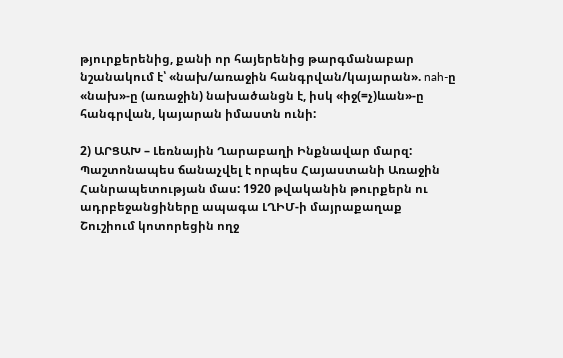թյուրքերենից, քանի որ հայերենից թարգմանաբար նշանակում է՝ «նախ/առաջին հանգրվան/կայարան». nah-ը «նախ»-ը (առաջին) նախածանցն է, իսկ «իջ(=չ)ևան»-ը հանգրվան, կայարան իմաստն ունի:

2) ԱՐՑԱԽ – Լեռնային Ղարաբաղի Ինքնավար մարզ: Պաշտոնապես ճանաչվել է որպես Հայաստանի Առաջին Հանրապետության մաս: 1920 թվականին թուրքերն ու ադրբեջանցիները ապագա ԼՂԻՄ-ի մայրաքաղաք Շուշիում կոտորեցին ողջ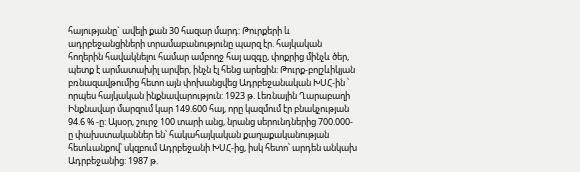հայությանը` ավելի քան 30 հազար մարդ: Թուրքերի և ադրբեջանցիների տրամաբանությունը պարզ էր. հայկական հողերին հավակնելու համար ամբողջ հայ ազգը, փոքրից մինչև ծեր, պետք է արմատախիլ արվեր, ինչն էլ հենց արեցին: Թուրք-բոլշևիկյան բռնազավթումից հետո այն փոխանցվեց Ադրբեջանական ԽՍՀ-ին ՝ որպես հայկական ինքնավարություն: 1923 թ. Լեռնային Ղարաբաղի Ինքնավար մարզում կար 149.600 հայ, որը կազմում էր բնակչության 94.6 % -ը: Այսօր, շուրջ 100 տարի անց, նրանց սերունդներից 700.000-ը փախստականներ են՝ հակահայկական քաղաքականության հետևանքով՝ սկզբում Ադրբեջանի ԽՍՀ-ից, իսկ հետո՝ արդեն անկախ Ադրբեջանից: 1987 թ.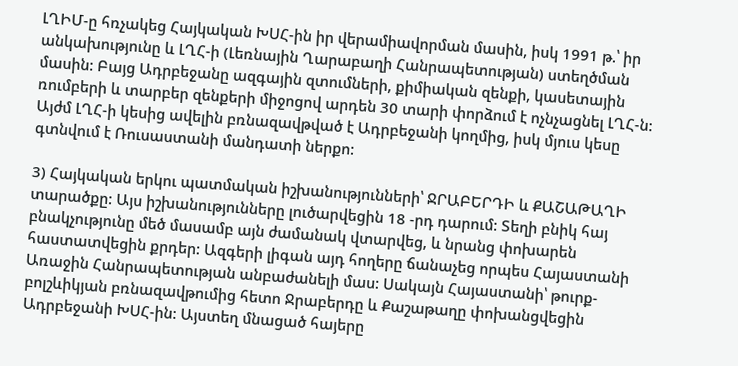ԼՂԻՄ-ը հռչակեց Հայկական ԽՍՀ-ին իր վերամիավորման մասին, իսկ 1991 թ.՝ իր անկախությունը և ԼՂՀ-ի (Լեռնային Ղարաբաղի Հանրապետության) ստեղծման մասին: Բայց Ադրբեջանը ազգային զտումների, քիմիական զենքի, կասետային ռումբերի և տարբեր զենքերի միջոցով արդեն 30 տարի փորձում է ոչնչացնել ԼՂՀ-ն: Այժմ ԼՂՀ-ի կեսից ավելին բռնազավթված է Ադրբեջանի կողմից, իսկ մյուս կեսը գտնվում է Ռուսաստանի մանդատի ներքո:

3) Հայկական երկու պատմական իշխանությունների՝ ՋՐԱԲԵՐԴԻ և ՔԱՇԱԹԱՂԻ տարածքը: Այս իշխանությունները լուծարվեցին 18 -րդ դարում: Տեղի բնիկ հայ բնակչությունը մեծ մասամբ այն ժամանակ վտարվեց, և նրանց փոխարեն հաստատվեցին քրդեր: Ազգերի լիգան այդ հողերը ճանաչեց որպես Հայաստանի Առաջին Հանրապետության անբաժանելի մաս: Սակայն Հայաստանի՝ թուրք-բոլշևիկյան բռնազավթումից հետո Ջրաբերդը և Քաշաթաղը փոխանցվեցին Ադրբեջանի ԽՍՀ-ին: Այստեղ մնացած հայերը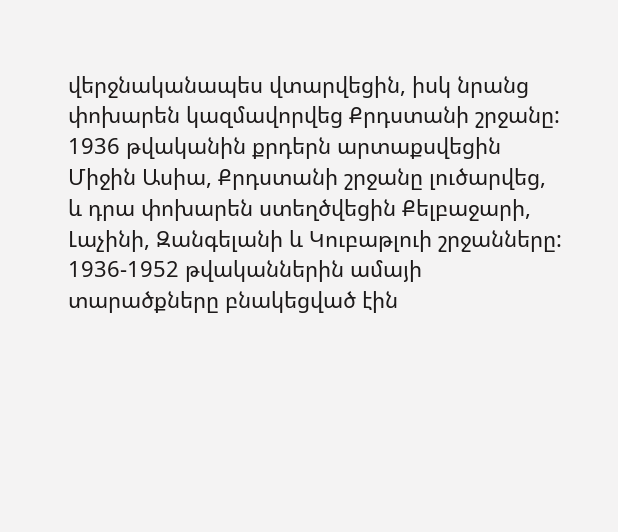վերջնականապես վտարվեցին, իսկ նրանց փոխարեն կազմավորվեց Քրդստանի շրջանը: 1936 թվականին քրդերն արտաքսվեցին Միջին Ասիա, Քրդստանի շրջանը լուծարվեց, և դրա փոխարեն ստեղծվեցին Քելբաջարի, Լաչինի, Զանգելանի և Կուբաթլուի շրջանները: 1936-1952 թվականներին ամայի տարածքները բնակեցված էին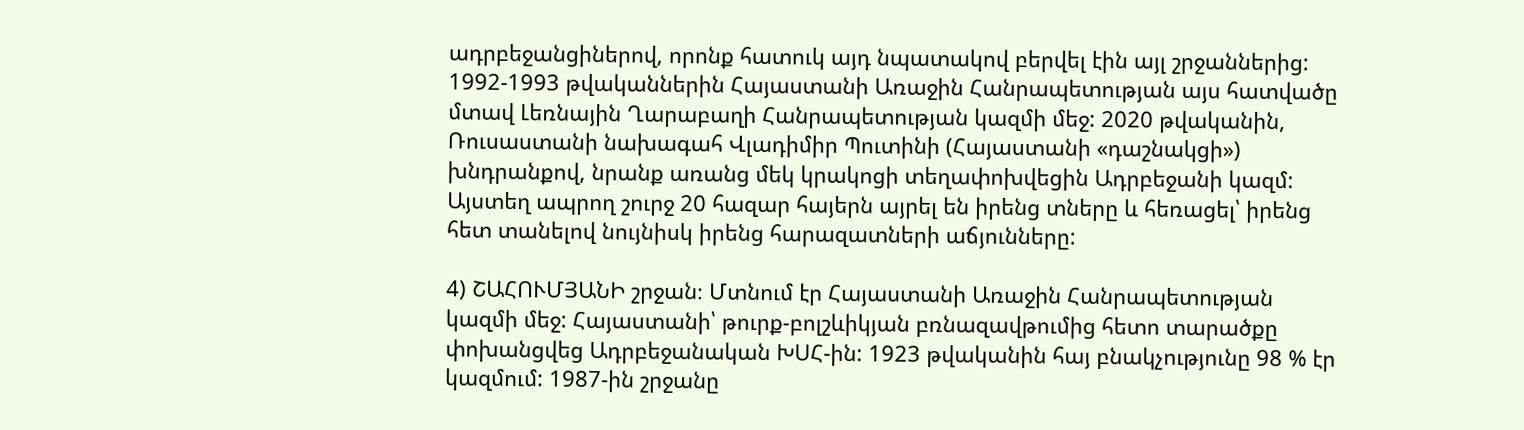ադրբեջանցիներով, որոնք հատուկ այդ նպատակով բերվել էին այլ շրջաններից: 1992-1993 թվականներին Հայաստանի Առաջին Հանրապետության այս հատվածը մտավ Լեռնային Ղարաբաղի Հանրապետության կազմի մեջ: 2020 թվականին, Ռուսաստանի նախագահ Վլադիմիր Պուտինի (Հայաստանի «դաշնակցի») խնդրանքով, նրանք առանց մեկ կրակոցի տեղափոխվեցին Ադրբեջանի կազմ: Այստեղ ապրող շուրջ 20 հազար հայերն այրել են իրենց տները և հեռացել՝ իրենց հետ տանելով նույնիսկ իրենց հարազատների աճյունները:

4) ՇԱՀՈՒՄՅԱՆԻ շրջան։ Մտնում էր Հայաստանի Առաջին Հանրապետության կազմի մեջ: Հայաստանի՝ թուրք-բոլշևիկյան բռնազավթումից հետո տարածքը փոխանցվեց Ադրբեջանական ԽՍՀ-ին: 1923 թվականին հայ բնակչությունը 98 % էր կազմում: 1987-ին շրջանը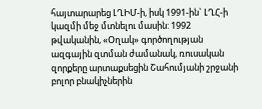հայտարարեց ԼՂԻՄ-ի, իսկ 1991-ին` ԼՂՀ-ի կազմի մեջ մտնելու մասին: 1992 թվականին, «Օղակ» գործողության ազգային զտման ժամանակ, ռուսական զորքերը արտաքսեցին Շահումյանի շրջանի բոլոր բնակիչներին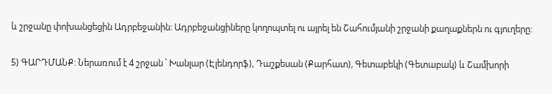և շրջանը փոխանցեցին Ադրբեջանին: Ադրբեջանցիները կողոպտել ու այրել են Շահումյանի շրջանի քաղաքներն ու գյուղերը:

5) ԳԱՐԴՄԱՆՔ: Ներառում է 4 շրջան ՝ Խանլար (Էլենդորֆ), Դաշքեսան (Քարհատ), Գետաբեկի (Գետաբակ) և Շամխորի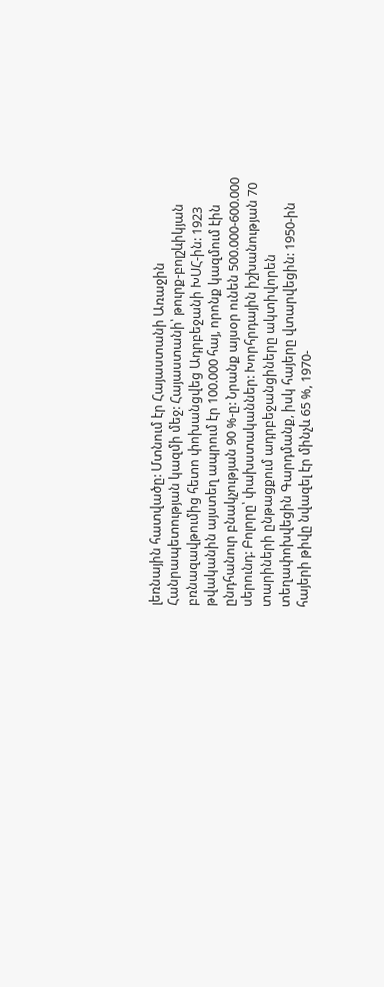լեռնային հատվածը: Մտնում էր Հայաստանի Առաջին Հանրապետության կազմի մեջ: Հայաստանի՝ թուրք-բոլշևիկյան բռնազավթումից հետո փոխանցվեց Ադրբեջանի ԽՍՀ-ին: 1923 թվականին այստեղ ապրում էր 100.000 հայ, որոնք կազմում էին ընդհանուր բնակչության 90 %-ը: Նրանք այսօր ունեն 500.000-600.000 սերունդ: Բոլորը՝ փախստականներ: Խորհրդային իշխանության 70 տարիների ընթացքում ադրբեջանցիները ակտիվորեն տեղափոխվեցին Գարդմանք, իսկ հայերը վտարվեցին: 1950-ին հայերի թիվը նվազել էր մինչև 65 %, 1970-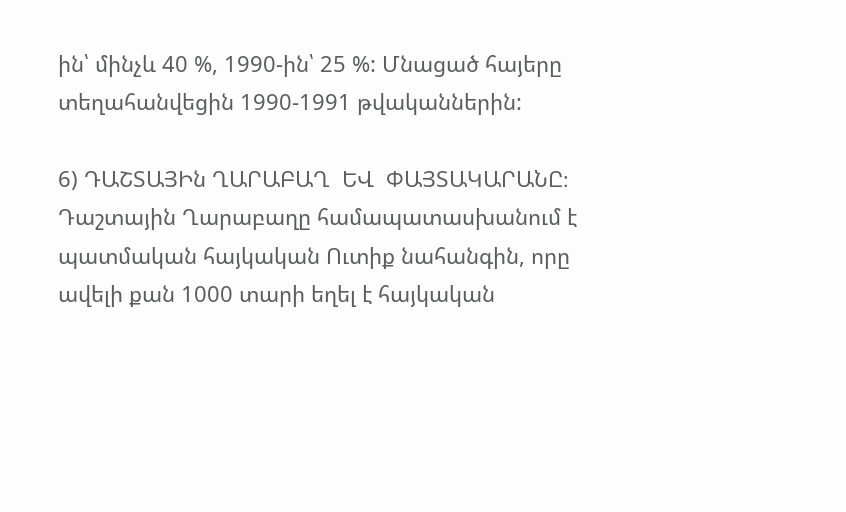ին՝ մինչև 40 %, 1990-ին՝ 25 %: Մնացած հայերը տեղահանվեցին 1990-1991 թվականներին:

6) ԴԱՇՏԱՅԻն ՂԱՐԱԲԱՂ  ԵՎ  ՓԱՅՏԱԿԱՐԱՆԸ։ Դաշտային Ղարաբաղը համապատասխանում է պատմական հայկական Ուտիք նահանգին, որը ավելի քան 1000 տարի եղել է հայկական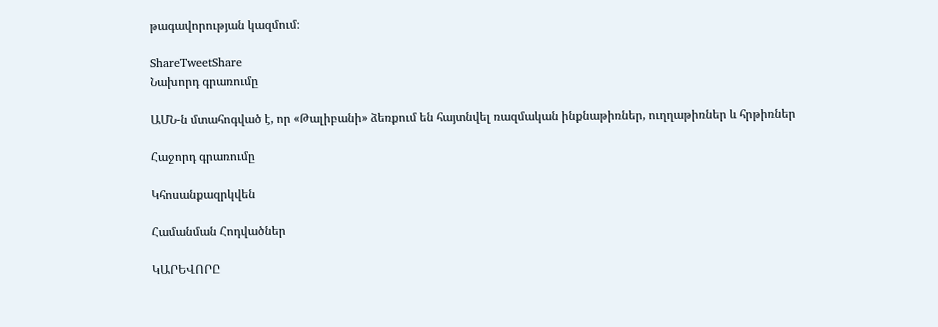թագավորության կազմում։

ShareTweetShare
Նախորդ գրառումը

ԱՄՆ-ն մտահոգված է, որ «Թալիբանի» ձեռքում են հայտնվել ռազմական ինքնաթիռներ, ուղղաթիռներ և հրթիռներ

Հաջորդ գրառումը

Կհոսանքազրկվեն

Համանման Հոդվածներ

ԿԱՐԵՎՈՐԸ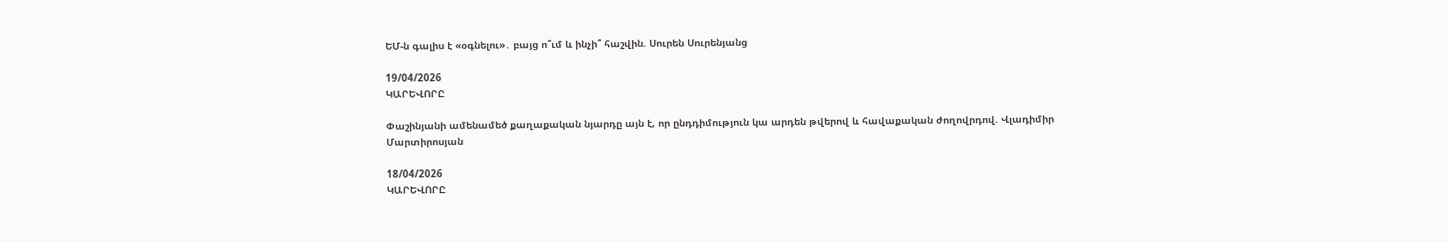ԵՄ-ն գալիս է «օգնելու»․ բայց ո՞ւմ և ինչի՞ հաշվին. Սուրեն Սուրենյանց

19/04/2026
ԿԱՐԵՎՈՐԸ

Փաշինյանի ամենամեծ քաղաքական նյարդը այն է, որ ընդդիմություն կա արդեն թվերով և հավաքական ժողովրդով. Վլադիմիր Մարտիրոսյան

18/04/2026
ԿԱՐԵՎՈՐԸ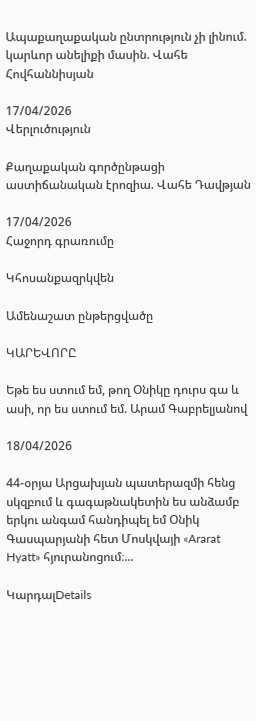Ապաքաղաքական ընտրություն չի լինում. կարևոր անելիքի մասին. Վահե Հովհաննիսյան

17/04/2026
Վերլուծություն

Քաղաքական գործընթացի աստիճանական էրոզիա. Վահե Դավթյան

17/04/2026
Հաջորդ գրառումը

Կհոսանքազրկվեն

Ամենաշատ ընթերցվածը

ԿԱՐԵՎՈՐԸ

Եթե ես ստում եմ, թող Օնիկը դուրս գա և ասի, որ ես ստում եմ. Արամ Գաբրելյանով

18/04/2026

44-օրյա Արցախյան պատերազմի հենց սկզբում և գագաթնակետին ես անձամբ երկու անգամ հանդիպել եմ Օնիկ Գասպարյանի հետ Մոսկվայի «Ararat Hyatt» հյուրանոցում։...

ԿարդալDetails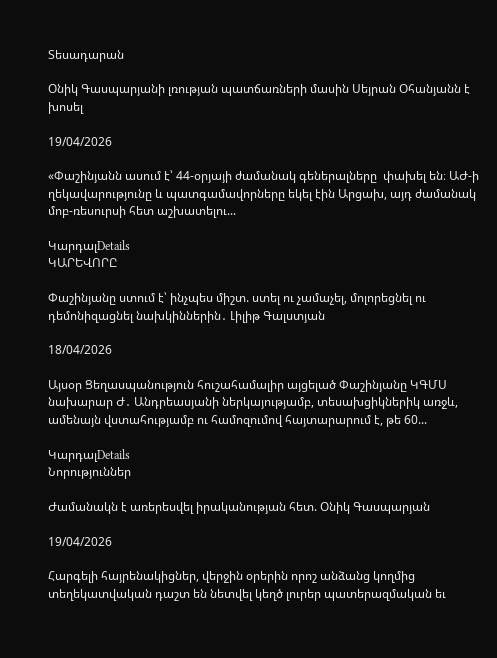Տեսադարան

Օնիկ Գասպարյանի լռության պատճառների մասին Սեյրան Օհանյանն է խոսել

19/04/2026

«Փաշինյանն ասում է՝ 44-օրյայի ժամանակ գեներալները  փախել են։ ԱԺ-ի ղեկավարությունը և պատգամավորները եկել էին Արցախ, այդ ժամանակ մոբ-ռեսուրսի հետ աշխատելու...

ԿարդալDetails
ԿԱՐԵՎՈՐԸ

Փաշինյանը ստում է՝ ինչպես միշտ. ստել ու չամաչել, մոլորեցնել ու դեմոնիզացնել նախկիններին․ Լիլիթ Գալստյան

18/04/2026

Այսօր Ցեղասպանություն հուշահամալիր այցելած Փաշինյանը ԿԳՄՍ նախարար Ժ․ Անդրեասյանի ներկայությամբ, տեսախցիկներիկ առջև, ամենայն վստահությամբ ու համոզումով հայտարարում է, թե 60...

ԿարդալDetails
Նորություններ

Ժամանակն է առերեսվել իրականության հետ. Օնիկ Գասպարյան

19/04/2026

Հարգելի հայրենակիցներ, վերջին օրերին որոշ անձանց կողմից տեղեկատվական դաշտ են նետվել կեղծ լուրեր պատերազմական եւ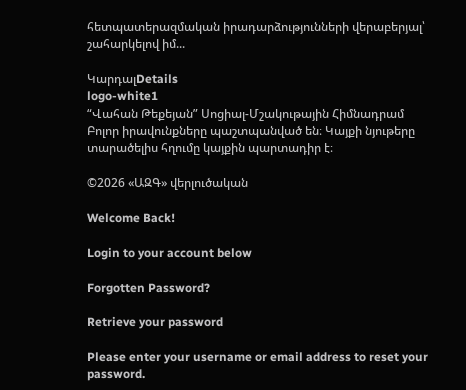հետպատերազմական իրադարձությունների վերաբերյալ՝ շահարկելով իմ...

ԿարդալDetails
logo-white1
“Վահան Թեքեյան” Սոցիալ-Մշակութային Հիմնադրամ
Բոլոր իրավունքները պաշտպանված են։ Կայքի նյութերը տարածելիս հղումը կայքին պարտադիր է։

©2026 «ԱԶԳ» վերլուծական

Welcome Back!

Login to your account below

Forgotten Password?

Retrieve your password

Please enter your username or email address to reset your password.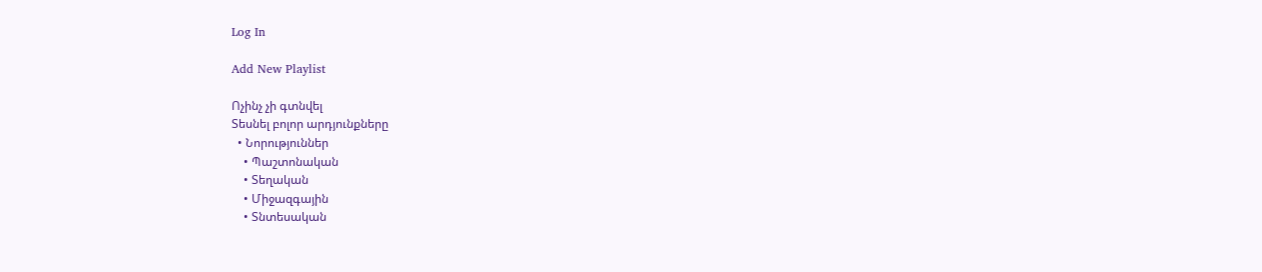Log In

Add New Playlist

Ոչինչ չի գտնվել
Տեսնել բոլոր արդյունքները
  • Նորություններ
    • Պաշտոնական
    • Տեղական
    • Միջազգային
    • Տնտեսական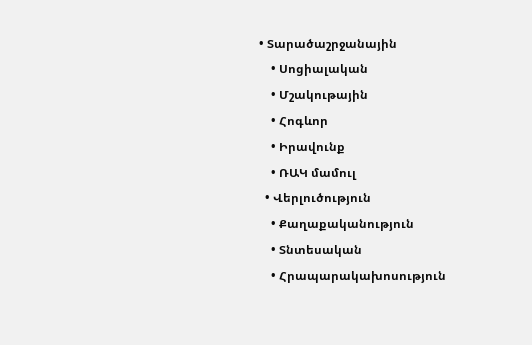• Տարածաշրջանային
    • Սոցիալական
    • Մշակութային
    • Հոգևոր
    • Իրավունք
    • ՌԱԿ մամուլ
  • Վերլուծություն
    • Քաղաքականություն
    • Տնտեսական
    • Հրապարակախոսություն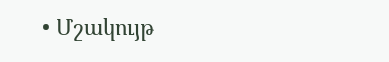• Մշակույթ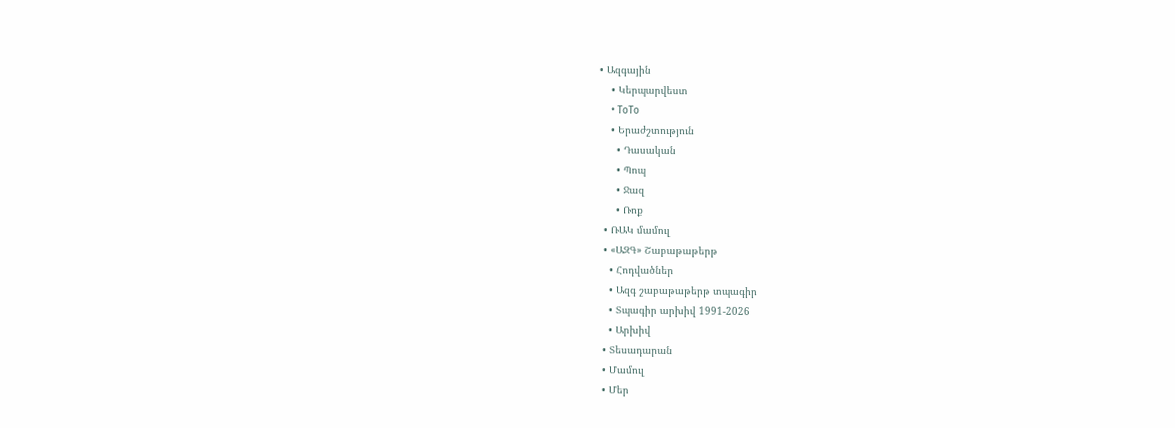• Ազգային
    • Կերպարվեստ
    • ToTo
    • Երաժշտություն
      • Դասական
      • Պոպ
      • Ջազ
      • Ռոք
  • ՌԱԿ մամուլ
  • «ԱԶԳ» Շաբաթաթերթ
    • Հոդվածներ
    • Ազգ շաբաթաթերթ տպագիր
    • Տպագիր արխիվ 1991-2026
    • Արխիվ
  • Տեսադարան
  • Մամուլ
  • Մեր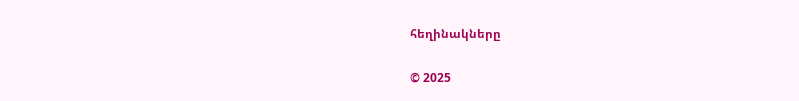հեղինակները

© 2025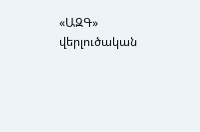«ԱԶԳ» վերլուծական